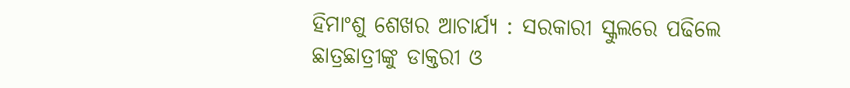ହିମାଂଶୁ ଶେଖର ଆଚାର୍ଯ୍ୟ : ସରକାରୀ ସ୍କୁଲରେ ପଢିଲେ ଛାତ୍ରଛାତ୍ରୀଙ୍କୁ ଡାକ୍ତରୀ ଓ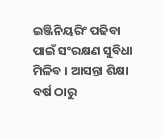ଇଞ୍ଜିନିୟରିଂ ପଢିବା ପାଇଁ ସଂରକ୍ଷଣ ସୁବିଧା ମିଳିବ । ଆସନ୍ତା ଶିକ୍ଷା ବର୍ଷ ଠାରୁ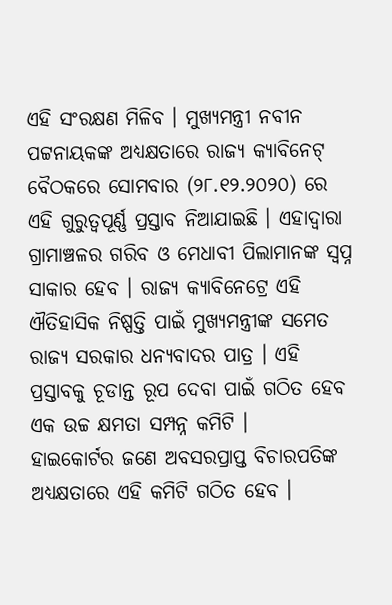ଏହି ସଂରକ୍ଷଣ ମିଳିବ । ମୁଖ୍ୟମନ୍ତ୍ରୀ ନବୀନ ପଟ୍ଟନାୟକଙ୍କ ଅଧ୍ୟକ୍ଷତାରେ ରାଜ୍ୟ କ୍ୟାବିନେଟ୍ ବୈଠକରେ ସୋମବାର (୨୮.୧୨.୨୦୨୦) ରେ ଏହି ଗୁରୁତ୍ୱପୂର୍ଣ୍ଣ ପ୍ରସ୍ତାବ ନିଆଯାଇଛି । ଏହାଦ୍ୱାରା ଗ୍ରାମାଞ୍ଚଳର ଗରିବ ଓ ମେଧାବୀ ପିଲାମାନଙ୍କ ସ୍ୱପ୍ନ ସାକାର ହେବ । ରାଜ୍ୟ କ୍ୟାବିନେଟ୍ରେ ଏହି ଐତିହାସିକ ନିଷ୍ପତ୍ତି ପାଇଁ ମୁଖ୍ୟମନ୍ତ୍ରୀଙ୍କ ସମେତ ରାଜ୍ୟ ସରକାର ଧନ୍ୟବାଦର ପାତ୍ର । ଏହି ପ୍ରସ୍ତାବକୁ ଚୂଡାନ୍ତ ରୂପ ଦେବା ପାଇଁ ଗଠିତ ହେବ ଏକ ଉଚ୍ଚ କ୍ଷମତା ସମ୍ପନ୍ନ କମିଟି ।
ହାଇକୋର୍ଟର ଜଣେ ଅବସରପ୍ରାପ୍ତ ବିଚାରପତିଙ୍କ ଅଧ୍ୟକ୍ଷତାରେ ଏହି କମିଟି ଗଠିତ ହେବ ।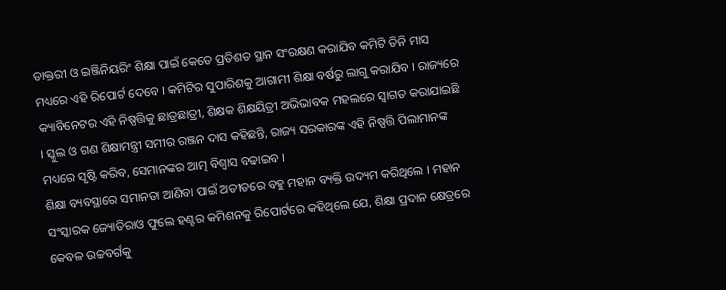ଡାକ୍ତରୀ ଓ ଇଞ୍ଜିନିୟରିଂ ଶିକ୍ଷା ପାଇଁ କେତେ ପ୍ରତିଶତ ସ୍ଥାନ ସଂରକ୍ଷଣ କରାଯିବ କମିଟି ତିନି ମାସ ମଧ୍ୟରେ ଏହି ରିପୋର୍ଟ ଦେବେ । କମିଟିର ସୁପାରିଶକୁ ଆଗାମୀ ଶିକ୍ଷା ବର୍ଷରୁ ଲାଗୁ କରାଯିବ । ରାଜ୍ୟରେ କ୍ୟାବିନେଟର ଏହି ନିଷ୍ପତ୍ତିକୁ ଛାତ୍ରଛାତ୍ରୀ, ଶିକ୍ଷକ ଶିକ୍ଷୟିତ୍ରୀ ଅଭିଭାବକ ମହଲରେ ସ୍ୱାଗତ କରାଯାଇଛି । ସ୍କୁଲ ଓ ଗଣ ଶିକ୍ଷାମନ୍ତ୍ରୀ ସମୀର ରଞ୍ଜନ ଦାସ କହିଛନ୍ତି, ରାଜ୍ୟ ସରକାରଙ୍କ ଏହି ନିଷ୍ପତ୍ତି ପିଲାମାନଙ୍କ ମଧ୍ୟରେ ସୃଷ୍ଟି କରିବ, ସେମାନଙ୍କର ଆତ୍ମ ବିଶ୍ୱାସ ବଢାଇବ ।
ଶିକ୍ଷା ବ୍ୟବସ୍ଥାରେ ସମାନତା ଆଣିବା ପାଇଁ ଅତୀତରେ ବହୁ ମହାନ ବ୍ୟକ୍ତି ଉଦ୍ୟମ କରିଥିଲେ । ମହାନ ସଂସ୍କାରକ ଜ୍ୟୋତିରାଓ ଫୁଲେ ହଣ୍ଟର କମିଶନକୁ ରିପୋର୍ଟରେ କହିଥିଲେ ଯେ, ଶିକ୍ଷା ପ୍ରଦାନ କ୍ଷେତ୍ରରେ କେବଳ ଉଚ୍ଚବର୍ଗକୁ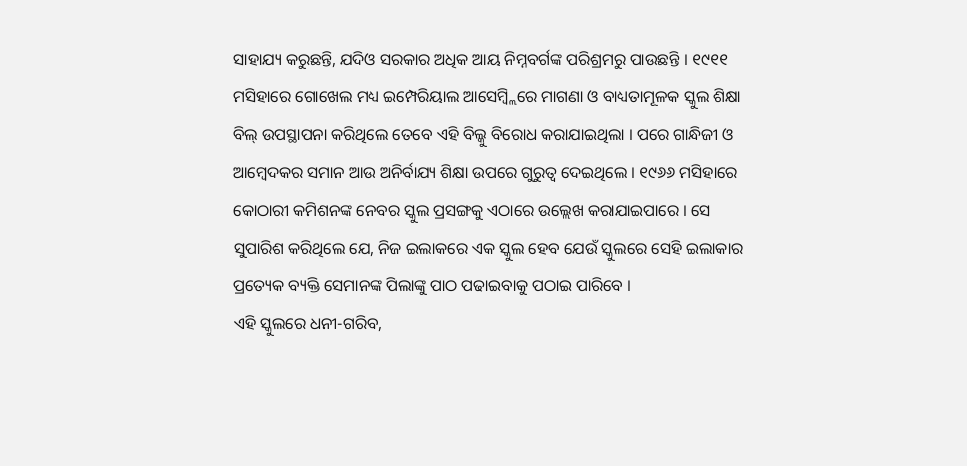ସାହାଯ୍ୟ କରୁଛନ୍ତି, ଯଦିଓ ସରକାର ଅଧିକ ଆୟ ନିମ୍ନବର୍ଗଙ୍କ ପରିଶ୍ରମରୁ ପାଉଛନ୍ତି । ୧୯୧୧ ମସିହାରେ ଗୋଖେଲ ମଧ୍ୟ ଇମ୍ପେରିୟାଲ ଆସେମ୍ବ୍ଲିରେ ମାଗଣା ଓ ବାଧ୍ୟତାମୂଳକ ସ୍କୁଲ ଶିକ୍ଷା ବିଲ୍ ଉପସ୍ଥାପନା କରିଥିଲେ ତେବେ ଏହି ବିଲ୍କୁ ବିରୋଧ କରାଯାଇଥିଲା । ପରେ ଗାନ୍ଧିଜୀ ଓ ଆମ୍ବେଦକର ସମାନ ଆଉ ଅନିର୍ବାଯ୍ୟ ଶିକ୍ଷା ଉପରେ ଗୁରୁତ୍ୱ ଦେଇଥିଲେ । ୧୯୬୬ ମସିହାରେ କୋଠାରୀ କମିଶନଙ୍କ ନେବର ସ୍କୁଲ ପ୍ରସଙ୍ଗକୁ ଏଠାରେ ଉଲ୍ଲେଖ କରାଯାଇପାରେ । ସେ ସୁପାରିଶ କରିଥିଲେ ଯେ, ନିଜ ଇଲାକରେ ଏକ ସ୍କୁଲ ହେବ ଯେଉଁ ସ୍କୁଲରେ ସେହି ଇଲାକାର ପ୍ରତ୍ୟେକ ବ୍ୟକ୍ତି ସେମାନଙ୍କ ପିଲାଙ୍କୁ ପାଠ ପଢାଇବାକୁ ପଠାଇ ପାରିବେ ।
ଏହି ସ୍କୁଲରେ ଧନୀ-ଗରିବ,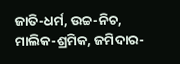ଜାତି-ଧର୍ମ, ଉଚ୍ଚ-ନିଚ, ମାଲିକ-ଶ୍ରମିକ, ଜମିଦାର-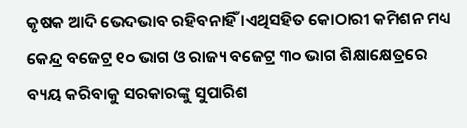କୃଷକ ଆଦି ଭେଦଭାବ ରହିବନାହିଁ ।ଏଥିସହିତ କୋଠାରୀ କମିଶନ ମଧ୍ୟ କେନ୍ଦ୍ର ବଜେଟ୍ର ୧୦ ଭାଗ ଓ ରାଜ୍ୟ ବଜେଟ୍ର ୩୦ ଭାଗ ଶିକ୍ଷାକ୍ଷେତ୍ରରେ ବ୍ୟୟ କରିବାକୁ ସରକାରଙ୍କୁ ସୁପାରିଶ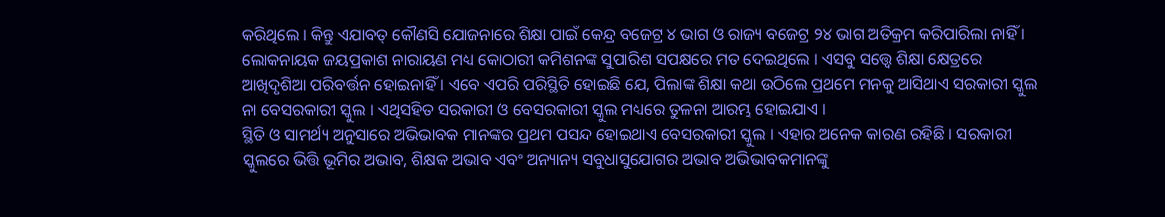କରିଥିଲେ । କିନ୍ତୁ ଏଯାବତ୍ କୌଣସି ଯୋଜନାରେ ଶିକ୍ଷା ପାଇଁ କେନ୍ଦ୍ର ବଜେଟ୍ର ୪ ଭାଗ ଓ ରାଜ୍ୟ ବଜେଟ୍ର ୨୪ ଭାଗ ଅତିକ୍ରମ କରିପାରିଲା ନାହିଁ । ଲୋକନାୟକ ଜୟପ୍ରକାଶ ନାରାୟଣ ମଧ୍ୟ କୋଠାରୀ କମିଶନଙ୍କ ସୁପାରିଶ ସପକ୍ଷରେ ମତ ଦେଇଥିଲେ । ଏସବୁ ସତ୍ତ୍ୱେ ଶିକ୍ଷା କ୍ଷେତ୍ରରେ ଆଖିଦୃଶିଆ ପରିବର୍ତ୍ତନ ହୋଇନାହିଁ । ଏବେ ଏପରି ପରିସ୍ଥିତି ହୋଇଛି ଯେ, ପିଲାଙ୍କ ଶିକ୍ଷା କଥା ଉଠିଲେ ପ୍ରଥମେ ମନକୁ ଆସିଥାଏ ସରକାରୀ ସ୍କୁଲ ନା ବେସରକାରୀ ସ୍କୁଲ । ଏଥିସହିତ ସରକାରୀ ଓ ବେସରକାରୀ ସ୍କୁଲ ମଧ୍ୟରେ ତୁଳନା ଆରମ୍ଭ ହୋଇଯାଏ ।
ସ୍ଥିତି ଓ ସାମର୍ଥ୍ୟ ଅନୁସାରେ ଅଭିଭାବକ ମାନଙ୍କର ପ୍ରଥମ ପସନ୍ଦ ହୋଇଥାଏ ବେସରକାରୀ ସ୍କୁଲ । ଏହାର ଅନେକ କାରଣ ରହିଛି । ସରକାରୀ ସ୍କୁଲରେ ଭିତ୍ତି ଭୂମିର ଅଭାବ, ଶିକ୍ଷକ ଅଭାବ ଏବଂ ଅନ୍ୟାନ୍ୟ ସବୁଧାସୁଯୋଗର ଅଭାବ ଅଭିଭାବକମାନଙ୍କୁ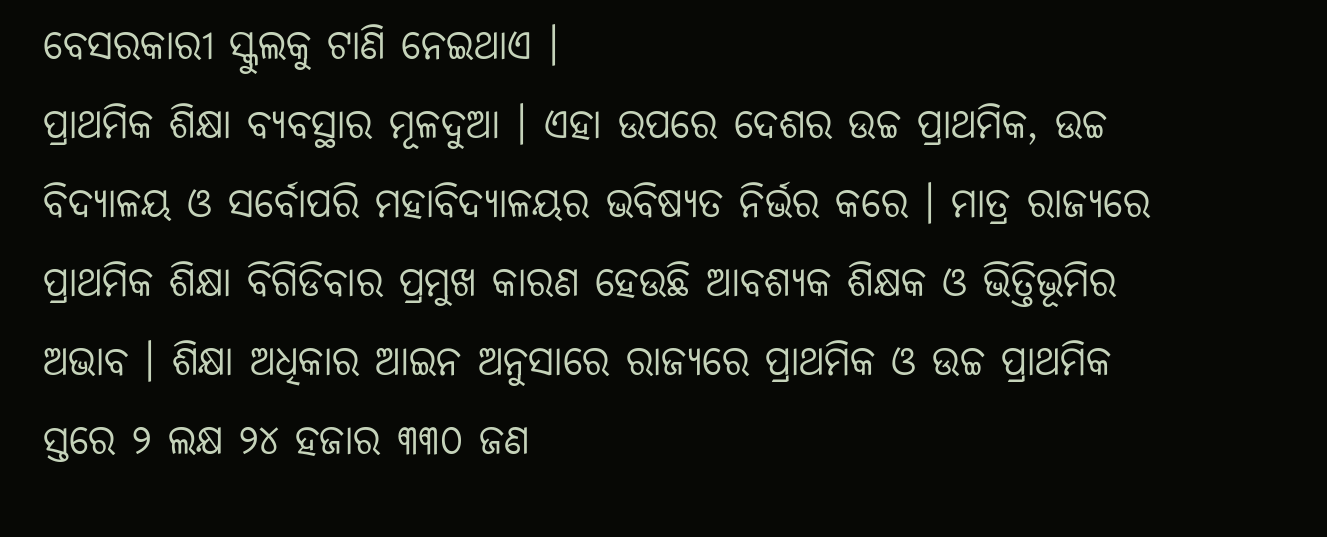ବେସରକାରୀ ସ୍କୁଲକୁ ଟାଣି ନେଇଥାଏ ।
ପ୍ରାଥମିକ ଶିକ୍ଷା ବ୍ୟବସ୍ଥାର ମୂଳଦୁଆ । ଏହା ଉପରେ ଦେଶର ଉଚ୍ଚ ପ୍ରାଥମିକ, ଉଚ୍ଚ ବିଦ୍ୟାଳୟ ଓ ସର୍ବୋପରି ମହାବିଦ୍ୟାଳୟର ଭବିଷ୍ୟତ ନିର୍ଭର କରେ । ମାତ୍ର ରାଜ୍ୟରେ ପ୍ରାଥମିକ ଶିକ୍ଷା ବିଗିଡିବାର ପ୍ରମୁଖ କାରଣ ହେଉଛି ଆବଶ୍ୟକ ଶିକ୍ଷକ ଓ ଭିତ୍ତିଭୂମିର ଅଭାବ । ଶିକ୍ଷା ଅଧିକାର ଆଇନ ଅନୁସାରେ ରାଜ୍ୟରେ ପ୍ରାଥମିକ ଓ ଉଚ୍ଚ ପ୍ରାଥମିକ ସ୍ତରେ ୨ ଲକ୍ଷ ୨୪ ହଜାର ୩୩୦ ଜଣ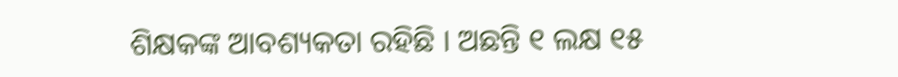ଶିକ୍ଷକଙ୍କ ଆବଶ୍ୟକତା ରହିଛି । ଅଛନ୍ତି ୧ ଲକ୍ଷ ୧୫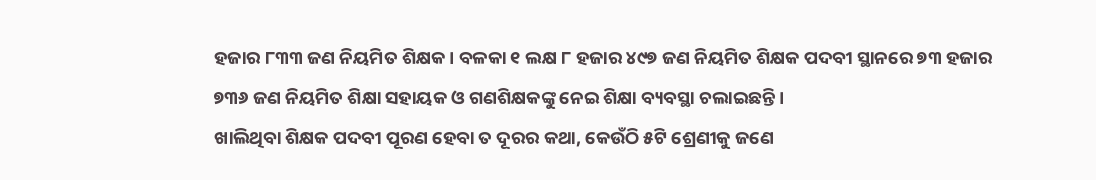ହଜାର ୮୩୩ ଜଣ ନିୟମିତ ଶିକ୍ଷକ । ବଳକା ୧ ଲକ୍ଷ ୮ ହଜାର ୪୯୭ ଜଣ ନିୟମିତ ଶିକ୍ଷକ ପଦବୀ ସ୍ଥାନରେ ୭୩ ହଜାର ୭୩୬ ଜଣ ନିୟମିତ ଶିକ୍ଷା ସହାୟକ ଓ ଗଣଶିକ୍ଷକଙ୍କୁ ନେଇ ଶିକ୍ଷା ବ୍ୟବସ୍ଥା ଚଲାଇଛନ୍ତି ।
ଖାଲିଥିବା ଶିକ୍ଷକ ପଦବୀ ପୂରଣ ହେବା ତ ଦୂରର କଥା, କେଉଁଠି ୫ଟି ଶ୍ରେଣୀକୁ ଜଣେ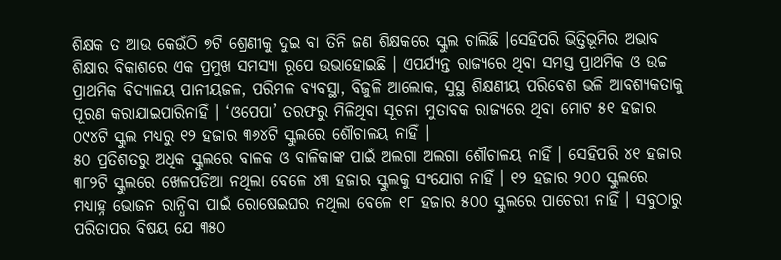ଶିକ୍ଷକ ତ ଆଉ କେଉଁଠି ୭ଟି ଶ୍ରେଣୀକୁ ଦୁଇ ବା ତିନି ଜଣ ଶିକ୍ଷକରେ ସ୍କୁଲ ଚାଲିଛି ।ସେହିପରି ଭିତ୍ତିଭୂମିର ଅଭାବ ଶିକ୍ଷାର ବିକାଶରେ ଏକ ପ୍ରମୁଖ ସମସ୍ୟା ରୂପେ ଉଭାହୋଇଛି । ଏପର୍ଯ୍ୟନ୍ତ ରାଜ୍ୟରେ ଥିବା ସମସ୍ତ ପ୍ରାଥମିକ ଓ ଉଚ୍ଚ ପ୍ରାଥମିକ ବିଦ୍ୟାଳୟ ପାନୀୟଜଳ, ପରିମଳ ବ୍ୟବସ୍ଥା, ବିଜୁଳି ଆଲୋକ, ସୁସ୍ଥ ଶିକ୍ଷଣୀୟ ପରିବେଶ ଭଳି ଆବଶ୍ୟକତାକୁ ପୂରଣ କରାଯାଇପାରିନାହିଁ । ‘ଓପେପା’ ତରଫରୁ ମିଳିଥିବା ସୂଚନା ମୁତାବକ ରାଜ୍ୟରେ ଥିବା ମୋଟ ୫୧ ହଜାର ୦୯୪ଟି ସ୍କୁଲ ମଧ୍ୟରୁ ୧୨ ହଜାର ୩୬୪ଟି ସ୍କୁଲରେ ଶୌଚାଳୟ ନାହିଁ ।
୫୦ ପ୍ରତିଶତରୁ ଅଧିକ ସ୍କୁଲରେ ବାଳକ ଓ ବାଳିକାଙ୍କ ପାଇଁ ଅଲଗା ଅଲଗା ଶୌଚାଳୟ ନାହିଁ । ସେହିପରି ୪୧ ହଜାର ୩୮୨ଟି ସ୍କୁଲରେ ଖେଳପଡିଆ ନଥିଲା ବେଳେ ୪୩ ହଜାର ସ୍କୁଲକୁ ସଂଯୋଗ ନାହିଁ । ୧୨ ହଜାର ୨୦୦ ସ୍କୁଲରେ ମଧ୍ୟାହ୍ନ ଭୋଜନ ରାନ୍ଧିବା ପାଇଁ ରୋଷେଇଘର ନଥିଲା ବେଳେ ୧୮ ହଜାର ୫୦୦ ସ୍କୁଲରେ ପାଚେରୀ ନାହିଁ । ସବୁଠାରୁ ପରିତାପର ବିଷୟ ଯେ ୩୫୦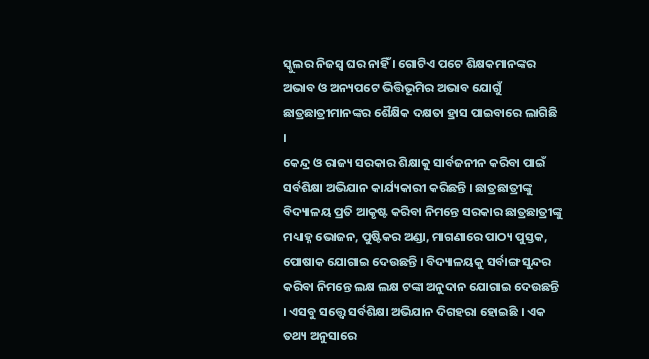ସ୍କୁଲର ନିଜସ୍ୱ ଘର ନାହିଁ । ଗୋଟିଏ ପଟେ ଶିକ୍ଷକମାନଙ୍କର ଅଭାବ ଓ ଅନ୍ୟପଟେ ଭିତ୍ତିଭୂମିର ଅଭାବ ଯୋଗୁଁ ଛାତ୍ରଛାତ୍ରୀମାନଙ୍କର ଶୈକ୍ଷିକ ଦକ୍ଷତା ହ୍ରାସ ପାଇବାରେ ଲାଗିଛି ।
କେନ୍ଦ୍ର ଓ ରାଜ୍ୟ ସରକାର ଶିକ୍ଷାକୁ ସାର୍ବଜନୀନ କରିବା ପାଇଁ ସର୍ବଶିକ୍ଷା ଅଭିଯାନ କାର୍ଯ୍ୟକାରୀ କରିଛନ୍ତି । ଛାତ୍ରଛାତ୍ରୀଙ୍କୁ ବିଦ୍ୟାଳୟ ପ୍ରତି ଆକୃଷ୍ଟ କରିବା ନିମନ୍ତେ ସରକାର ଛାତ୍ରଛାତ୍ରୀଙ୍କୁ ମଧ୍ୟାହ୍ନ ଭୋଜନ, ପୁଷ୍ଟିକର ଅଣ୍ଡା, ମାଗଣାରେ ପାଠ୍ୟ ପୁସ୍ତକ, ପୋଷାକ ଯୋଗାଇ ଦେଉଛନ୍ତି । ବିଦ୍ୟାଳୟକୁ ସର୍ବାଙ୍ଗ ସୁନ୍ଦର କରିବା ନିମନ୍ତେ ଲକ୍ଷ ଲକ୍ଷ ଟଙ୍କା ଅନୁଦାନ ଯୋଗାଇ ଦେଉଛନ୍ତି । ଏସବୁ ସତ୍ତ୍ୱେ ସର୍ବଶିକ୍ଷା ଅଭିଯାନ ଦିଗହରା ହୋଇଛି । ଏକ ତଥ୍ୟ ଅନୁସାରେ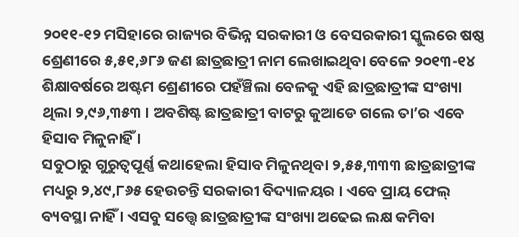୨୦୧୧-୧୨ ମସିହାରେ ରାଜ୍ୟର ବିଭିନ୍ନ ସରକାରୀ ଓ ବେସରକାରୀ ସ୍କୁଲରେ ଷଷ୍ଠ ଶ୍ରେଣୀରେ ୫,୫୧,୬୮୬ ଜଣ ଛାତ୍ରଛାତ୍ରୀ ନାମ ଲେଖାଇଥିବା ବେଳେ ୨୦୧୩-୧୪ ଶିକ୍ଷାବର୍ଷରେ ଅଷ୍ଟମ ଶ୍ରେଣୀରେ ପହଁଞ୍ଚିଲା ବେଳକୁ ଏହି ଛାତ୍ରଛାତ୍ରୀଙ୍କ ସଂଖ୍ୟା ଥିଲା ୨,୯୬,୩୫୩ । ଅବଶିଷ୍ଟ ଛାତ୍ରଛାତ୍ରୀ ବାଟରୁ କୁଆଡେ ଗଲେ ତା’ର ଏବେ ହିସାବ ମିଳୁନାହିଁ ।
ସବୁଠାରୁ ଗୁରୁତ୍ୱପୂର୍ଣ୍ଣ କଥାହେଲା ହିସାବ ମିଳୁନଥିବା ୨,୫୫,୩୩୩ ଛାତ୍ରଛାତ୍ରୀଙ୍କ ମଧ୍ୟରୁ ୨,୪୯,୮୬୫ ହେଉଚନ୍ତି ସରକାରୀ ବିଦ୍ୟାଳୟର । ଏବେ ପ୍ରାୟ ଫେଲ୍ ବ୍ୟବସ୍ଥା ନାହିଁ । ଏସବୁ ସତ୍ତ୍ୱେ ଛାତ୍ରଛାତ୍ରୀଙ୍କ ସଂଖ୍ୟା ଅଢେଇ ଲକ୍ଷ କମିବା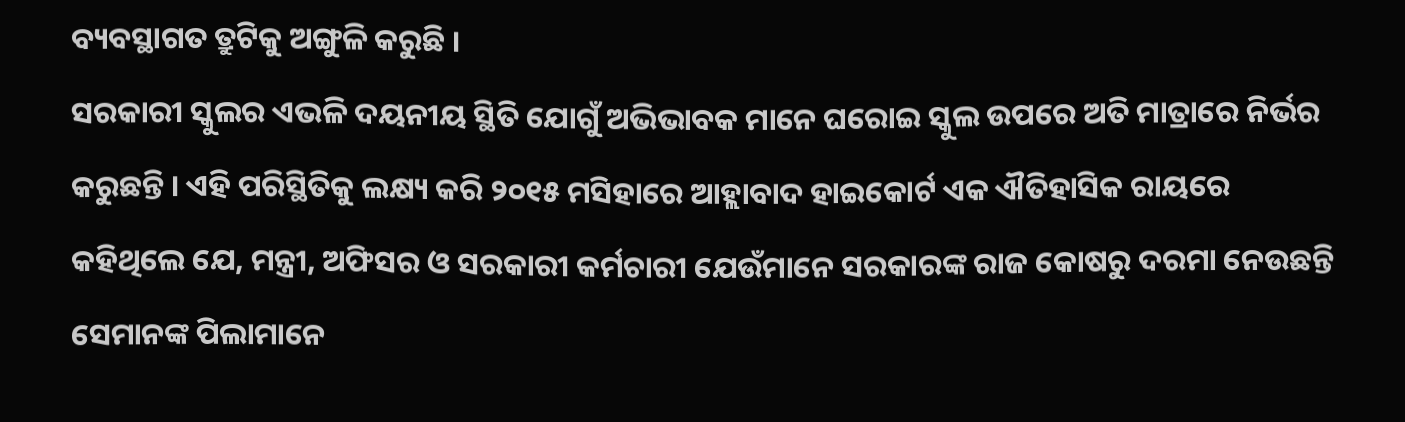ବ୍ୟବସ୍ଥାଗତ ତ୍ରୁଟିକୁ ଅଙ୍ଗୁଳି କରୁଛି ।
ସରକାରୀ ସ୍କୁଲର ଏଭଳି ଦୟନୀୟ ସ୍ଥିତି ଯୋଗୁଁ ଅଭିଭାବକ ମାନେ ଘରୋଇ ସ୍କୁଲ ଉପରେ ଅତି ମାତ୍ରାରେ ନିର୍ଭର କରୁଛନ୍ତି । ଏହି ପରିସ୍ଥିତିକୁ ଲକ୍ଷ୍ୟ କରି ୨୦୧୫ ମସିହାରେ ଆହ୍ଲାବାଦ ହାଇକୋର୍ଟ ଏକ ଐତିହାସିକ ରାୟରେ କହିଥିଲେ ଯେ, ମନ୍ତ୍ରୀ, ଅଫିସର ଓ ସରକାରୀ କର୍ମଚାରୀ ଯେଉଁମାନେ ସରକାରଙ୍କ ରାଜ କୋଷରୁ ଦରମା ନେଉଛନ୍ତି ସେମାନଙ୍କ ପିଲାମାନେ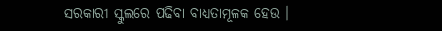ସରକାରୀ ସ୍କୁଲରେ ପଢିବା ବାଧ୍ୟତାମୂଳକ ହେଉ ।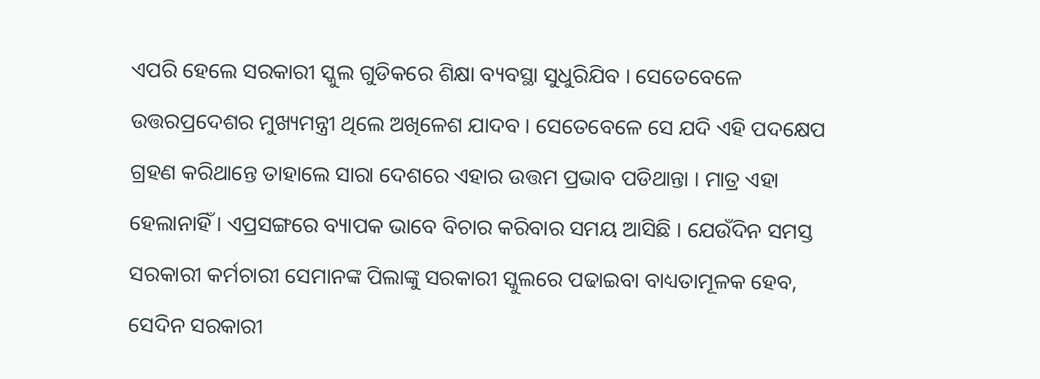ଏପରି ହେଲେ ସରକାରୀ ସ୍କୁଲ ଗୁଡିକରେ ଶିକ୍ଷା ବ୍ୟବସ୍ଥା ସୁଧୁରିଯିବ । ସେତେବେଳେ ଉତ୍ତରପ୍ରଦେଶର ମୁଖ୍ୟମନ୍ତ୍ରୀ ଥିଲେ ଅଖିଳେଶ ଯାଦବ । ସେତେବେଳେ ସେ ଯଦି ଏହି ପଦକ୍ଷେପ ଗ୍ରହଣ କରିଥାନ୍ତେ ତାହାଲେ ସାରା ଦେଶରେ ଏହାର ଉତ୍ତମ ପ୍ରଭାବ ପଡିଥାନ୍ତା । ମାତ୍ର ଏହା ହେଲାନାହିଁ । ଏପ୍ରସଙ୍ଗରେ ବ୍ୟାପକ ଭାବେ ବିଚାର କରିବାର ସମୟ ଆସିଛି । ଯେଉଁଦିନ ସମସ୍ତ ସରକାରୀ କର୍ମଚାରୀ ସେମାନଙ୍କ ପିଲାଙ୍କୁ ସରକାରୀ ସ୍କୁଲରେ ପଢାଇବା ବାଧ୍ୟତାମୂଳକ ହେବ, ସେଦିନ ସରକାରୀ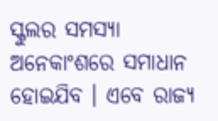ସ୍କୁଲର ସମସ୍ୟା ଅନେକାଂଶରେ ସମାଧାନ ହୋଇଯିବ । ଏବେ ରାଜ୍ୟ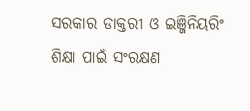ସରକାର ଡାକ୍ତରୀ ଓ ଇଞ୍ଜିନିୟରିଂ ଶିକ୍ଷା ପାଇଁ ସଂରକ୍ଷଣ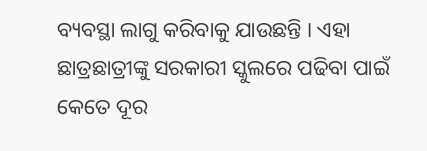ବ୍ୟବସ୍ଥା ଲାଗୁ କରିବାକୁ ଯାଉଛନ୍ତି । ଏହା ଛାତ୍ରଛାତ୍ରୀଙ୍କୁ ସରକାରୀ ସ୍କୁଲରେ ପଢିବା ପାଇଁ କେତେ ଦୂର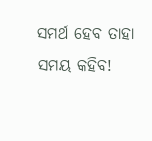ସମର୍ଥ ହେବ ତାହା ସମୟ କହିବ!